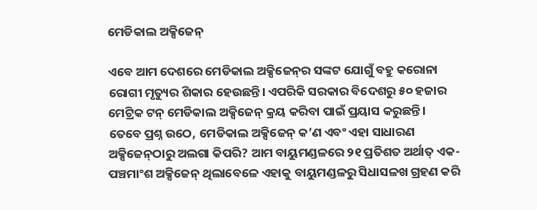ମେଡିକାଲ ଅକ୍ସିଜେନ୍‌

ଏବେ ଆମ ଦେଶରେ ମେଡିକାଲ ଅକ୍ସିଜେନ୍‌ର ସଙ୍କଟ ଯୋଗୁଁ ବହୁ କରୋନା ରୋଗୀ ମୃତ୍ୟୁର ଶିକାର ହେଉଛନ୍ତି। ଏପରିକି ସରକାର ବିଦେଶରୁ ୫୦ ହଜାର ମେଟ୍ରିକ ଟନ୍‌ ମେଡିକାଲ ଅକ୍ସିଜେନ୍‌ କ୍ରୟ କରିବା ପାଇଁ ପ୍ରୟାସ କରୁଛନ୍ତି। ତେବେ ପ୍ରଶ୍ନ ଉଠେ, ମେଡିକାଲ ଅକ୍ସିଜେନ୍‌ କ’ଣ ଏବଂ ଏହା ସାଧାରଣ ଅକ୍ସିଜେନ୍‌ଠାରୁ ଅଲଗା କିପରି? ଆମ ବାୟୁମଣ୍ଡଳରେ ୨୧ ପ୍ରତିଶତ ଅର୍ଥାତ୍‌ ଏକ-ପଞ୍ଚମାଂଶ ଅକ୍ସିଜେନ୍‌ ଥିଲାବେଳେ ଏହାକୁ ବାୟୁମଣ୍ଡଳରୁ ସିଧାସଳଖ ଗ୍ରହଣ କରି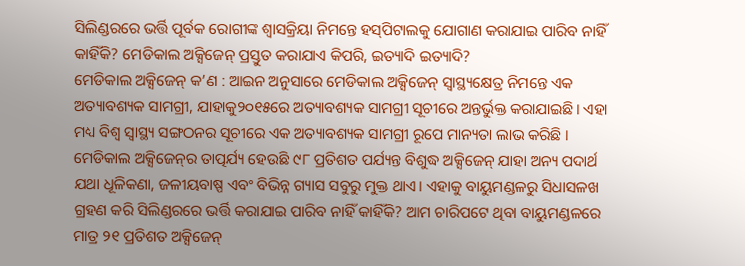ସିଲିଣ୍ଡରରେ ଭର୍ତ୍ତି ପୂର୍ବକ ରୋଗୀଙ୍କ ଶ୍ବାସକ୍ରିୟା ନିମନ୍ତେ ହସ୍‌ପିଟାଲକୁ ଯୋଗାଣ କରାଯାଇ ପାରିବ ନାହିଁ କାହିଁକି? ମେଡିକାଲ ଅକ୍ସିଜେନ୍‌ ପ୍ରସ୍ତୁତ କରାଯାଏ କିପରି, ଇତ୍ୟାଦି ଇତ୍ୟାଦି?
ମେଡିକାଲ ଅକ୍ସିଜେନ୍‌ କ’ଣ : ଆଇନ ଅନୁସାରେ ମେଡିକାଲ ଅକ୍ସିଜେନ୍‌ ସ୍ବାସ୍ଥ୍ୟକ୍ଷେତ୍ର ନିମନ୍ତେ ଏକ ଅତ୍ୟାବଶ୍ୟକ ସାମଗ୍ରୀ, ଯାହାକୁ୨୦୧୫ରେ ଅତ୍ୟାବଶ୍ୟକ ସାମଗ୍ରୀ ସୂଚୀରେ ଅନ୍ତର୍ଭୁକ୍ତ କରାଯାଇଛି। ଏହା ମଧ୍ୟ ବିଶ୍ବ ସ୍ବାସ୍ଥ୍ୟ ସଙ୍ଗଠନର ସୂଚୀରେ ଏକ ଅତ୍ୟାବଶ୍ୟକ ସାମଗ୍ରୀ ରୂପେ ମାନ୍ୟତା ଲାଭ କରିଛି । ମେଡିକାଲ ଅକ୍ସିଜେନ୍‌ର ତାତ୍ପର୍ଯ୍ୟ ହେଉଛି ୯୮ ପ୍ରତିଶତ ପର୍ଯ୍ୟନ୍ତ ବିଶୁଦ୍ଧ ଅକ୍ସିଜେନ୍‌ ଯାହା ଅନ୍ୟ ପଦାର୍ଥ ଯଥା ଧୂଳିକଣା, ଜଳୀୟବାଷ୍ପ ଏବଂ ବିଭିନ୍ନ ଗ୍ୟାସ ସବୁରୁ ମୁକ୍ତ ଥାଏ। ଏହାକୁ ବାୟୁମଣ୍ଡଳରୁ ସିଧାସଳଖ ଗ୍ରହଣ କରି ସିଲିଣ୍ଡରରେ ଭର୍ତ୍ତି କରାଯାଇ ପାରିବ ନାହିଁ କାହିଁକି? ଆମ ଚାରିପଟେ ଥିବା ବାୟୁମଣ୍ଡଳରେ ମାତ୍ର ୨୧ ପ୍ରତିଶତ ଅକ୍ସିଜେନ୍‌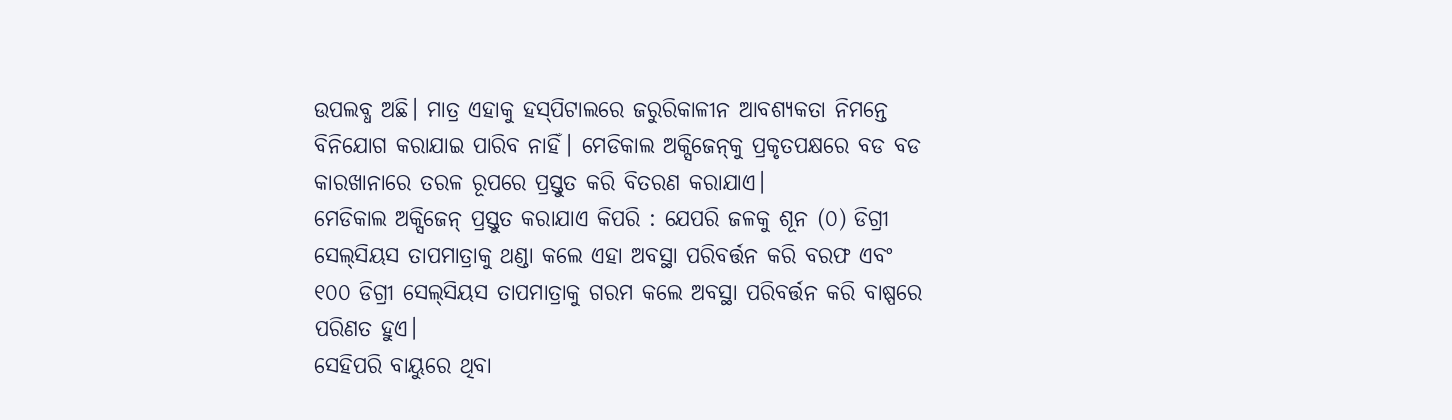ଉପଲବ୍ଧ ଅଛି। ମାତ୍ର ଏହାକୁ ହସ୍‌ପିଟାଲରେ ଜରୁରିକାଳୀନ ଆବଶ୍ୟକତା ନିମନ୍ତେ ବିନିଯୋଗ କରାଯାଇ ପାରିବ ନାହିଁ। ମେଡିକାଲ ଅକ୍ସିଜେନ୍‌କୁ ପ୍ରକୃତପକ୍ଷରେ ବଡ ବଡ କାରଖାନାରେ ତରଳ ରୂପରେ ପ୍ରସ୍ତୁତ କରି ବିତରଣ କରାଯାଏ।
ମେଡିକାଲ ଅକ୍ସିଜେନ୍‌ ପ୍ରସ୍ତୁତ କରାଯାଏ କିପରି : ଯେପରି ଜଳକୁ ଶୂନ (୦) ଡିଗ୍ରୀ ସେଲ୍‌ସିୟସ ତାପମାତ୍ରାକୁ ଥଣ୍ଡା କଲେ ଏହା ଅବସ୍ଥା ପରିବର୍ତ୍ତନ କରି ବରଫ ଏବଂ ୧୦୦ ଡିଗ୍ରୀ ସେଲ୍‌ସିୟସ ତାପମାତ୍ରାକୁ ଗରମ କଲେ ଅବସ୍ଥା ପରିବର୍ତ୍ତନ କରି ବାଷ୍ପରେ ପରିଣତ ହୁଏ।
ସେହିପରି ବାୟୁରେ ଥିବା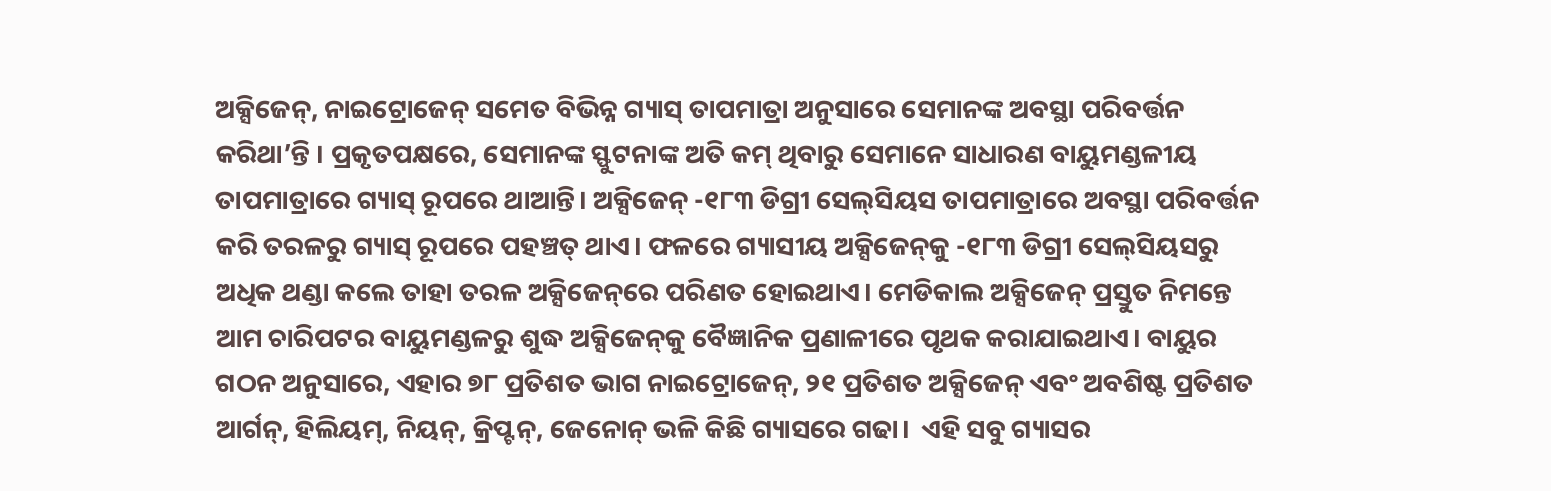ଅକ୍ସିଜେନ୍‌, ନାଇଟ୍ରୋଜେନ୍‌ ସମେତ ବିଭିନ୍ନ ଗ୍ୟାସ୍‌ ତାପମାତ୍ରା ଅନୁସାରେ ସେମାନଙ୍କ ଅବସ୍ଥା ପରିବର୍ତ୍ତନ କରିଥା’ନ୍ତି । ପ୍ରକୃତପକ୍ଷରେ, ସେମାନଙ୍କ ସ୍ଫୁଟନାଙ୍କ ଅତି କମ୍‌ ଥିବାରୁ ସେମାନେ ସାଧାରଣ ବାୟୁମଣ୍ଡଳୀୟ ତାପମାତ୍ରାରେ ଗ୍ୟାସ୍‌ ରୂପରେ ଥାଆନ୍ତି। ଅକ୍ସିଜେନ୍‌ -୧୮୩ ଡିଗ୍ରୀ ସେଲ୍‌ସିୟସ ତାପମାତ୍ରାରେ ଅବସ୍ଥା ପରିବର୍ତ୍ତନ କରି ତରଳରୁ ଗ୍ୟାସ୍‌ ରୂପରେ ପହଞ୍ଚତ୍ ଥାଏ। ଫଳରେ ଗ୍ୟାସୀୟ ଅକ୍ସିଜେନ୍‌କୁ -୧୮୩ ଡିଗ୍ରୀ ସେଲ୍‌ସିୟସରୁ ଅଧିକ ଥଣ୍ଡା କଲେ ତାହା ତରଳ ଅକ୍ସିଜେନ୍‌ରେ ପରିଣତ ହୋଇଥାଏ। ମେଡିକାଲ ଅକ୍ସିଜେନ୍‌ ପ୍ରସ୍ତୁତ ନିମନ୍ତେ ଆମ ଚାରିପଟର ବାୟୁମଣ୍ଡଳରୁ ଶୁଦ୍ଧ ଅକ୍ସିଜେନ୍‌କୁ ବୈଜ୍ଞାନିକ ପ୍ରଣାଳୀରେ ପୃଥକ କରାଯାଇଥାଏ। ବାୟୁର ଗଠନ ଅନୁସାରେ, ଏହାର ୭୮ ପ୍ରତିଶତ ଭାଗ ନାଇଟ୍ରୋଜେନ୍‌, ୨୧ ପ୍ରତିଶତ ଅକ୍ସିଜେନ୍‌ ଏବଂ ଅବଶିଷ୍ଟ ପ୍ରତିଶତ ଆର୍ଗନ୍‌, ହିଲିୟମ୍‌, ନିୟନ୍‌, କ୍ରିପ୍ଟନ୍‌, ଜେନୋନ୍‌ ଭଳି କିଛି ଗ୍ୟାସରେ ଗଢା।  ଏହି ସବୁ ଗ୍ୟାସର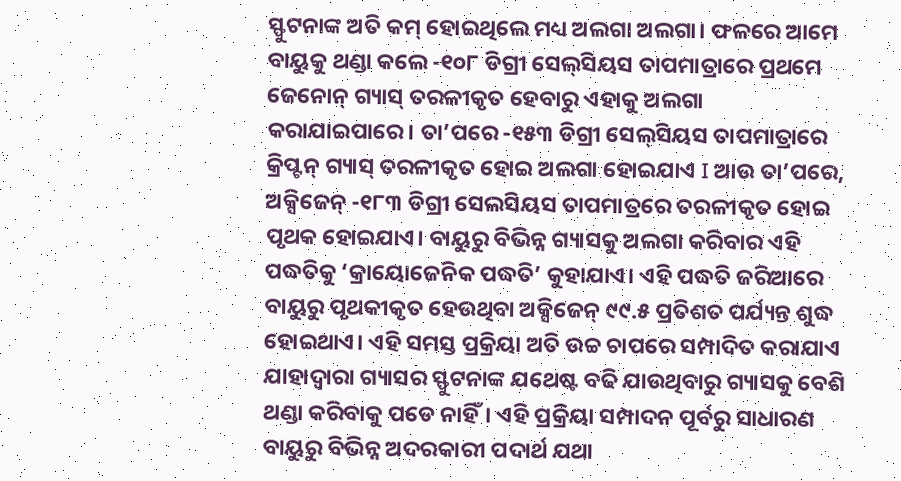ସ୍ଫୁଟନାଙ୍କ ଅତି କମ୍‌ ହୋଇଥିଲେ ମଧ୍ୟ ଅଲଗା ଅଲଗା। ଫଳରେ ଆମେ ବାୟୁକୁ ଥଣ୍ଡା କଲେ -୧୦୮ ଡିଗ୍ରୀ ସେଲ୍‌ସିୟସ ତାପମାତ୍ରାରେ ପ୍ରଥମେ ଜେନୋନ୍‌ ଗ୍ୟାସ୍‌ ତରଳୀକୃତ ହେବାରୁ ଏହାକୁ ଅଲଗା କରାଯାଇପାରେ। ତା’ପରେ -୧୫୩ ଡିଗ୍ରୀ ସେଲ୍‌ସିୟସ ତାପମାତ୍ରାରେ କ୍ରିପ୍ଟନ୍‌ ଗ୍ୟାସ୍‌ ତରଳୀକୃତ ହୋଇ ଅଲଗା ହୋଇଯାଏ I ଆଉ ତା’ପରେ, ଅକ୍ସିଜେନ୍‌ -୧୮୩ ଡିଗ୍ରୀ ସେଲସିୟସ ତାପମାତ୍ରରେ ତରଳୀକୃତ ହୋଇ ପୃଥକ ହୋଇଯାଏ। ବାୟୁରୁ ବିଭିନ୍ନ ଗ୍ୟାସକୁ ଅଲଗା କରିବାର ଏହି ପଦ୍ଧତିକୁ ‘କ୍ରାୟୋଜେନିକ ପଦ୍ଧତି’ କୁହାଯାଏ। ଏହି ପଦ୍ଧତି ଜରିଆରେ ବାୟୁରୁ ପୃଥକୀକୃତ ହେଉଥିବା ଅକ୍ସିଜେନ୍‌ ୯୯.୫ ପ୍ରତିଶତ ପର୍ଯ୍ୟନ୍ତ ଶୁଦ୍ଧ ହୋଇଥାଏ। ଏହି ସମସ୍ତ ପ୍ରକ୍ରିୟା ଅତି ଉଚ୍ଚ ଚାପରେ ସମ୍ପାଦିତ କରାଯାଏ ଯାହାଦ୍ବାରା ଗ୍ୟାସର ସ୍ଫୁଟନାଙ୍କ ଯଥେଷ୍ଟ ବଢି ଯାଉଥିବାରୁ ଗ୍ୟାସକୁ ବେଶି ଥଣ୍ଡା କରିବାକୁ ପଡେ ନାହିଁ। ଏହି ପ୍ରକ୍ରିୟା ସମ୍ପାଦନ ପୂର୍ବରୁ ସାଧାରଣ ବାୟୁରୁ ବିଭିନ୍ନ ଅଦରକାରୀ ପଦାର୍ଥ ଯଥା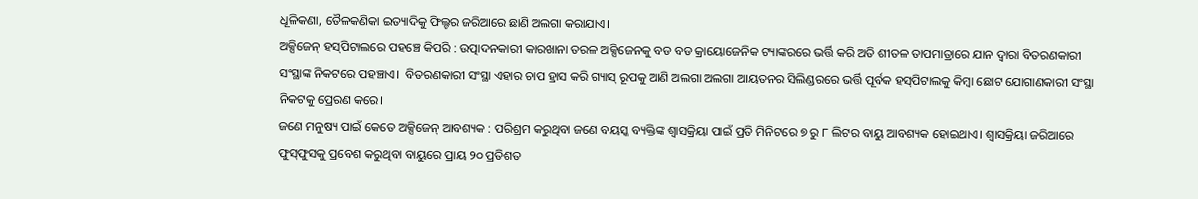ଧୂଳିକଣା, ତୈଳକଣିକା ଇତ୍ୟାଦିକୁ ଫିଲ୍ଟର ଜରିଆରେ ଛାଣି ଅଲଗା କରାଯାଏ।
ଅକ୍ସିଜେନ୍‌ ହସ୍‌ପିଟାଲରେ ପହଞ୍ଚେ କିପରି : ଉତ୍ପାଦନକାରୀ କାରଖାନା ତରଳ ଅକ୍ସିଜେନକୁ ବଡ ବଡ କ୍ରାୟୋଜେନିକ ଟ୍ୟାଙ୍କରରେ ଭର୍ତ୍ତି କରି ଅତି ଶୀତଳ ତାପମାତ୍ରାରେ ଯାନ ଦ୍ବାରା ବିତରଣକାରୀ ସଂସ୍ଥାଙ୍କ ନିକଟରେ ପହଞ୍ଚାଏ।  ବିତରଣକାରୀ ସଂସ୍ଥା ଏହାର ଚାପ ହ୍ରାସ କରି ଗ୍ୟାସ୍‌ ରୂପକୁ ଆଣି ଅଲଗା ଅଲଗା ଆୟତନର ସିଲିଣ୍ଡରରେ ଭର୍ତ୍ତି ପୂର୍ବକ ହସ୍‌ପିଟାଲକୁ କିମ୍ବା ଛୋଟ ଯୋଗାଣକାରୀ ସଂସ୍ଥା ନିକଟକୁ ପ୍ରେରଣ କରେ।
ଜଣେ ମନୁଷ୍ୟ ପାଇଁ କେତେ ଅକ୍ସିଜେନ୍‌ ଆବଶ୍ୟକ : ପରିଶ୍ରମ କରୁଥିବା ଜଣେ ବୟସ୍କ ବ୍ୟକ୍ତିଙ୍କ ଶ୍ବାସକ୍ରିୟା ପାଇଁ ପ୍ରତି ମିନିଟରେ ୭ ରୁ ୮ ଲିଟର ବାୟୁ ଆବଶ୍ୟକ ହୋଇଥାଏ। ଶ୍ବାସକ୍ରିୟା ଜରିଆରେ ଫୁସ୍‌ଫୁସକୁ ପ୍ରବେଶ କରୁଥିବା ବାୟୁରେ ପ୍ରାୟ ୨୦ ପ୍ରତିଶତ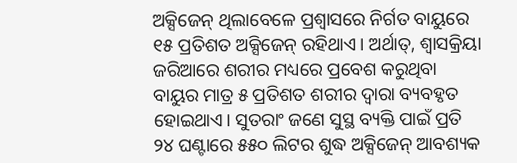ଅକ୍ସିଜେନ୍‌ ଥିଲାବେଳେ ପ୍ରଶ୍ବାସରେ ନିର୍ଗତ ବାୟୁରେ ୧୫ ପ୍ରତିଶତ ଅକ୍ସିଜେନ୍‌ ରହିଥାଏ। ଅର୍ଥାତ୍‌, ଶ୍ବାସକ୍ରିୟା ଜରିଆରେ ଶରୀର ମଧ୍ୟରେ ପ୍ରବେଶ କରୁଥିବା ବାୟୁର ମାତ୍ର ୫ ପ୍ରତିଶତ ଶରୀର ଦ୍ବାରା ବ୍ୟବହୃତ ହୋଇଥାଏ। ସୁତରାଂ ଜଣେ ସୁସ୍ଥ ବ୍ୟକ୍ତି ପାଇଁ ପ୍ରତି ୨୪ ଘଣ୍ଟାରେ ୫୫୦ ଲିଟର ଶୁଦ୍ଧ ଅକ୍ସିଜେନ୍‌ ଆବଶ୍ୟକ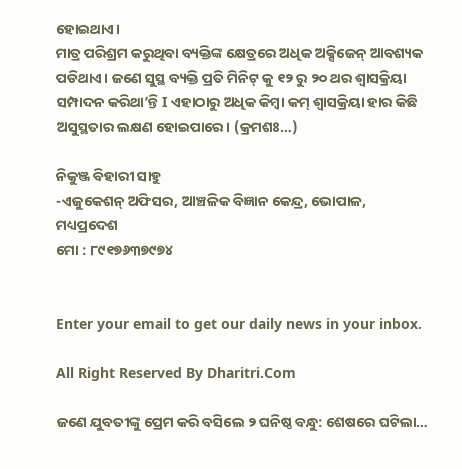ହୋଇଥାଏ।
ମାତ୍ର ପରିଶ୍ରମ କରୁଥିବା ବ୍ୟକ୍ତିଙ୍କ କ୍ଷେତ୍ରରେ ଅଧିକ ଅକ୍ସିଜେନ୍‌ ଆବଶ୍ୟକ ପଡିଥାଏ। ଜଣେ ସୁସ୍ଥ ବ୍ୟକ୍ତି ପ୍ରତି ମିନିଟ୍‌ କୁ ୧୨ ରୁ ୨୦ ଥର ଶ୍ବାସକ୍ରିୟା ସମ୍ପାଦନ କରିଥା’ନ୍ତି I ଏହାଠାରୁ ଅଧିକ କିମ୍ବା କମ୍‌ ଶ୍ବାସକ୍ରିୟା ହାର କିଛି ଅସୁସ୍ଥତାର ଲକ୍ଷଣ ହୋଇପାରେ। (କ୍ରମଶଃ…)

ନିକୁଞ୍ଜ ବିହାରୀ ସାହୁ
-ଏଜୁକେଶନ୍‌ ଅଫିସର, ଆଞ୍ଚଳିକ ବିଜ୍ଞାନ କେନ୍ଦ୍ର, ଭୋପାଳ, ମଧ୍ୟପ୍ରଦେଶ
ମୋ : ୮୯୧୭୬୩୭୯୭୪


Enter your email to get our daily news in your inbox.

All Right Reserved By Dharitri.Com

ଜଣେ ଯୁବତୀଙ୍କୁ ପ୍ରେମ କରି ବସିଲେ ୨ ଘନିଷ୍ଠ ବନ୍ଧୁ: ଶେଷରେ ଘଟିଲା…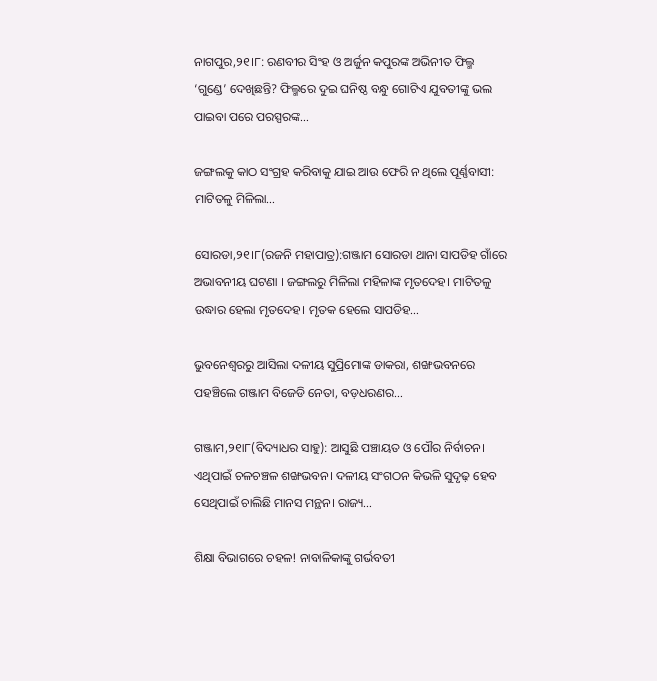ନାଗପୁର,୨୧।୮: ରଣବୀର ସିଂହ ଓ ଅର୍ଜୁନ କପୁରଙ୍କ ଅଭିନୀତ ଫିଲ୍ମ ‘ଗୁଣ୍ଡେ’ ଦେଖିଛନ୍ତି? ଫିଲ୍ମରେ ଦୁଇ ଘନିଷ୍ଠ ବନ୍ଧୁ ଗୋଟିଏ ଯୁବତୀଙ୍କୁ ଭଲ ପାଇବା ପରେ ପରସ୍ପରଙ୍କ…

ଜଙ୍ଗଲକୁ କାଠ ସଂଗ୍ରହ କରିବାକୁ ଯାଇ ଆଉ ଫେରି ନ ଥିଲେ ପୂର୍ଣ୍ଣବାସୀ: ମାଟିତଳୁ ମିଳିଲା…

ସୋରଡା,୨୧।୮(ରଜନି ମହାପାତ୍ର):ଗଞ୍ଜାମ ସୋରଡା ଥାନା ସାପଡିହ ଗାଁରେ ଅଭାବନୀୟ ଘଟଣା । ଜଙ୍ଗଲରୁ ମିଳିଲା ମହିଳାଙ୍କ ମୃତଦେହ। ମାଟିତଳୁ ଉଦ୍ଧାର ହେଲା ମୃତଦେହ। ମୃତକ ହେଲେ ସାପଡିହ…

ଭୁବନେଶ୍ୱରରୁ ଆସିଲା ଦଳୀୟ ସୁପ୍ରିମୋଙ୍କ ଡାକରା, ଶଙ୍ଖଭବନରେ ପହଞ୍ଚିଲେ ଗଞ୍ଜାମ ବିଜେଡି ନେତା, ବଡ଼ଧରଣର…

ଗଞ୍ଜାମ,୨୧ା୮(ବିଦ୍ୟାଧର ସାହୁ): ଆସୁଛି ପଞ୍ଚାୟତ ଓ ପୌର ନିର୍ବାଚନ। ଏଥିପାଇଁ ଚଳଚଞ୍ଚଳ ଶଙ୍ଖଭବନ। ଦଳୀୟ ସଂଗଠନ କିଭଳି ସୁଦୃଢ଼ ହେବ ସେଥିପାଇଁ ଚାଲିଛି ମାନସ ମନ୍ଥନ। ରାଜ୍ୟ…

ଶିକ୍ଷା ବିଭାଗରେ ଚହଳ! ନାବାଳିକାଙ୍କୁ ଗର୍ଭବତୀ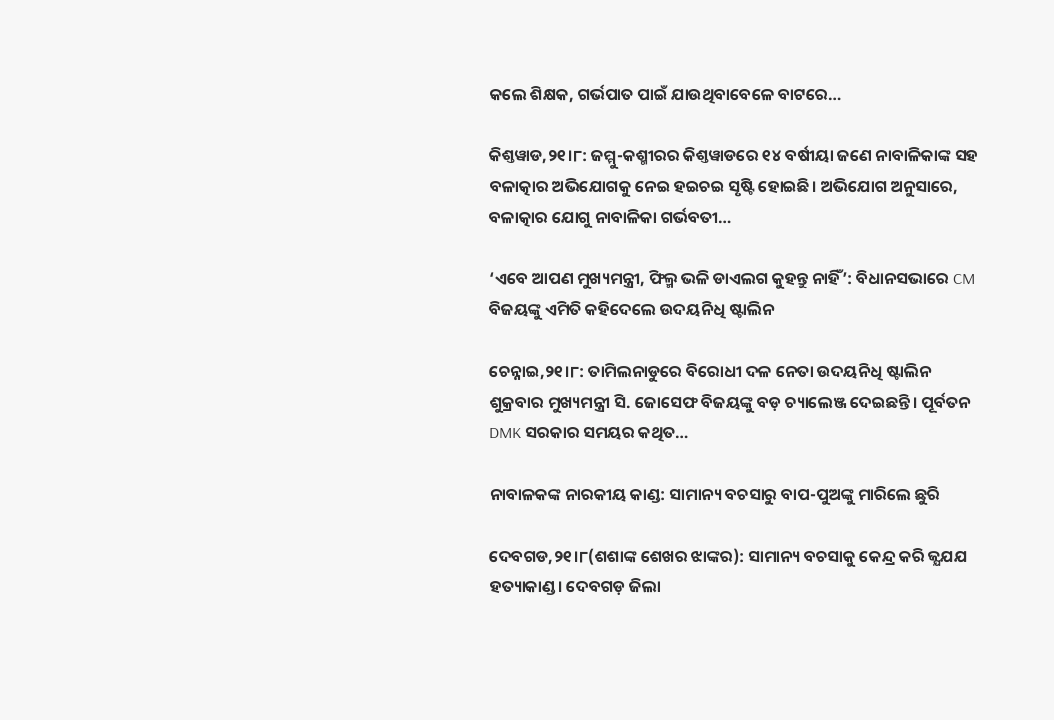କଲେ ଶିକ୍ଷକ, ଗର୍ଭପାତ ପାଇଁ ଯାଉଥିବାବେଳେ ବାଟରେ…

କିଶ୍ତୱାଡ,୨୧।୮: ଜମ୍ମୁ-କଶ୍ମୀରର କିଶ୍ତୱାଡରେ ୧୪ ବର୍ଷୀୟା ଜଣେ ନାବାଳିକାଙ୍କ ସହ ବଳାତ୍କାର ଅଭିଯୋଗକୁ ନେଇ ହଇଚଇ ସୃଷ୍ଟି ହୋଇଛି। ଅଭିଯୋଗ ଅନୁସାରେ, ବଳାତ୍କାର ଯୋଗୁ ନାବାଳିକା ଗର୍ଭବତୀ…

‘ଏବେ ଆପଣ ମୁଖ୍ୟମନ୍ତ୍ରୀ, ଫିଲ୍ମ ଭଳି ଡାଏଲଗ କୁହନ୍ତୁ ନାହିଁ’: ବିଧାନସଭାରେ CM ବିଜୟଙ୍କୁ ଏମିତି କହିଦେଲେ ଉଦୟନିଧି ଷ୍ଟାଲିନ

ଚେନ୍ନାଇ,୨୧।୮: ତାମିଲନାଡୁରେ ବିରୋଧୀ ଦଳ ନେତା ଉଦୟନିଧି ଷ୍ଟାଲିନ ଶୁକ୍ରବାର ମୁଖ୍ୟମନ୍ତ୍ରୀ ସି. ଜୋସେଫ ବିଜୟଙ୍କୁ ବଡ଼ ଚ୍ୟାଲେଞ୍ଜ ଦେଇଛନ୍ତି। ପୂର୍ବତନ DMK ସରକାର ସମୟର କଥିତ…

ନାବାଳକଙ୍କ ନାରକୀୟ କାଣ୍ଡ: ସାମାନ୍ୟ ବଚସାରୁ ବାପ-ପୁଅଙ୍କୁ ମାରିଲେ ଛୁରି

ଦେବଗଡ,୨୧।୮(ଶଶାଙ୍କ ଶେଖର ଝାଙ୍କର): ସାମାନ୍ୟ ବଚସାକୁ କେନ୍ଦ୍ର କରି ଜ୍ଯଯଯ ହତ୍ୟାକାଣ୍ଡ। ଦେବଗଡ଼ ଜିଲା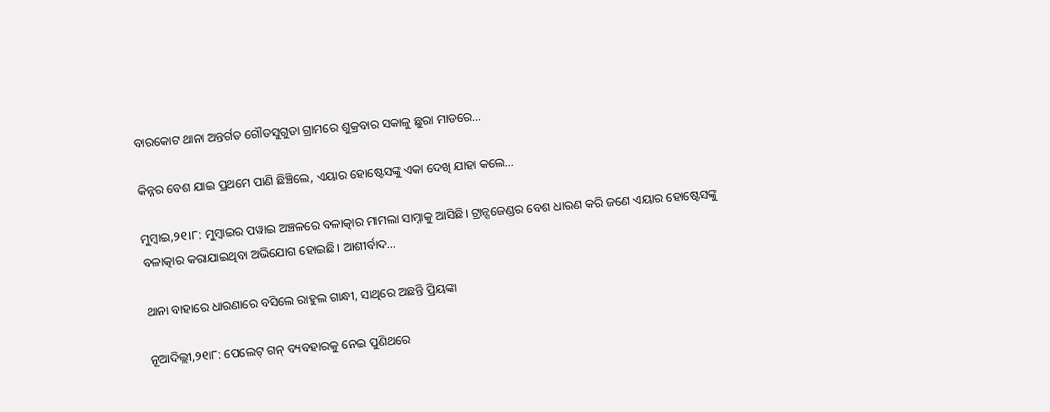ବାରକୋଟ ଥାନା ଅନ୍ତର୍ଗତ ଗୌଡସୁଗୁଡା ଗ୍ରାମରେ ଶୁକ୍ରବାର ସକାଳୁ ଛୁରା ମାଡରେ…

କିନ୍ନର ବେଶ ଯାଇ ପ୍ରଥମେ ପାଣି ଛିଞ୍ଚିଲେ, ଏୟାର ହୋଷ୍ଟେସଙ୍କୁ ଏକା ଦେଖି ଯାହା କଲେ…

ମୁମ୍ବାଇ,୨୧।୮: ମୁମ୍ବାଇର ପୱାଇ ଅଞ୍ଚଳରେ ବଳାତ୍କାର ମାମଲା ସାମ୍ନାକୁ ଆସିଛି। ଟ୍ରାନ୍ସଜେଣ୍ଡର ବେଶ ଧାରଣ କରି ଜଣେ ଏୟାର ହୋଷ୍ଟେସଙ୍କୁ ବଳାତ୍କାର କରାଯାଇଥିବା ଅଭିଯୋଗ ହୋଇଛି। ଆଶୀର୍ବାଦ…

ଥାନା ବାହାରେ ଧାରଣାରେ ବସିଲେ ରାହୁଲ ଗାନ୍ଧୀ, ସାଥିରେ ଅଛନ୍ତି ପ୍ରିୟଙ୍କା

ନୂଆଦିଲ୍ଲୀ,୨୧ା୮: ପେଲେଟ୍ ଗନ୍‌ ବ୍ୟବହାରକୁ ନେଇ ପୁଣିଥରେ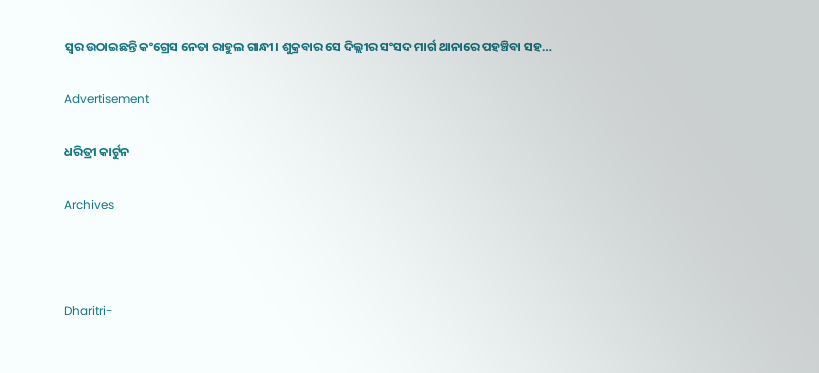ସ୍ୱର ଉଠାଇଛନ୍ତି କଂଗ୍ରେସ ନେତା ରାହୁଲ ଗାନ୍ଧୀ। ଶୁକ୍ରବାର ସେ ଦିଲ୍ଲୀର ସଂସଦ ମାର୍ଗ ଥାନାରେ ପହଞ୍ଚିବା ସହ…

Advertisement

ଧରିତ୍ରୀ କାର୍ଟୁନ

Archives



Dharitri-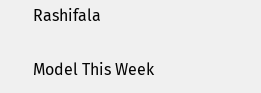Rashifala

Model This Week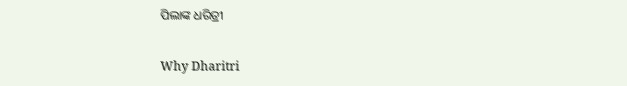ପିଲାଙ୍କ ଧରିତ୍ରୀ

Why Dharitri